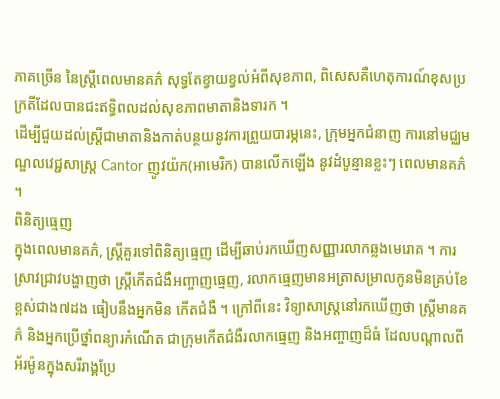ភាគច្រើន នៃស្ត្រីពេលមានគភ៌ សុទ្ធតែខ្វាយខ្វល់អំពីសុខភាព, ពិសេសគឺហេតុការណ៍ខុសប្រក្រតីដែលបានជះឥទ្ធិពលដល់សុខភាពមាតានិងទារក ។
ដើម្បីជួយដល់ស្ត្រីជាមាតានិងកាត់បន្ថយនូវការព្រួយបារម្ភនេះ, ក្រុមអ្នកជំនាញ ការនៅមជ្ឈមណ្ឌលវេជ្ជសាស្ត្រ Cantor ញូវយ៉ក(អាមេរិក) បានលើកឡើង នូវដំបូន្មានខ្លះៗ ពេលមានគភ៌ ។
ពិនិត្យធ្មេញ
ក្នុងពេលមានគភ៌, ស្ត្រីគួរទៅពិនិត្យធ្មេញ ដើម្បីឆាប់រកឃើញសញ្ញារលាកឆ្លងមេរោគ ។ ការស្រាវជ្រាវបង្ហាញថា ស្ត្រីកើតជំងឺអញ្ចាញធ្មេញ, រលាកធ្មេញមានអត្រាសម្រាលកូនមិនគ្រប់ខែខ្ពស់ជាង៧ដង ធៀបនឹងអ្នកមិន កើតជំងឺ ។ ក្រៅពីនេះ វិទ្យាសាស្ត្រនៅរកឃើញថា ស្ត្រីមានគភ៌ និងអ្នកប្រើថ្នាំពន្យារកំណើត ជាក្រុមកើតជំងឺរលាកធ្មេញ និងអញ្ចាញដ៏ធំ ដែលបណ្តាលពី អ័រម៉ូនក្នុងសរីរាង្គប្រែ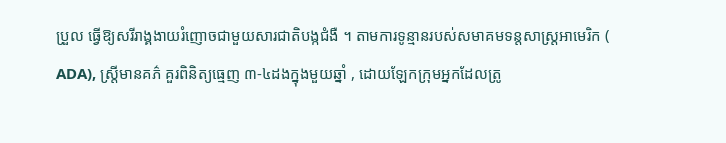ប្រួល ធ្វើឱ្យសរីរាង្គងាយរំញោចជាមួយសារជាតិបង្កជំងឺ ។ តាមការទូន្មានរបស់សមាគមទន្តសាស្ត្រអាមេរិក ( ADA), ស្ត្រីមានគភ៌ គួរពិនិត្យធ្មេញ ៣-៤ដងក្នុងមួយឆ្នាំ , ដោយឡែកក្រុមអ្នកដែលត្រូ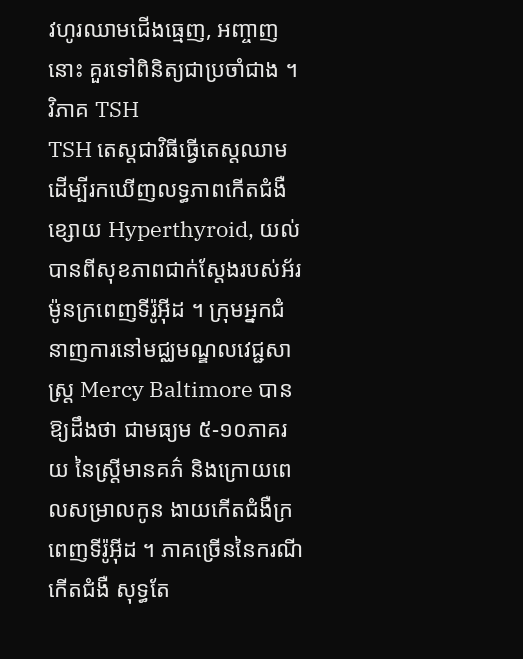វហូរឈាមជើងធ្មេញ, អញ្ចាញនោះ គួរទៅពិនិត្យជាប្រចាំជាង ។
វិភាគ TSH
TSH តេស្តជាវិធីធ្វើតេស្តឈាម ដើម្បីរកឃើញលទ្ធភាពកើតជំងឺខ្សោយ Hyperthyroid, យល់បានពីសុខភាពជាក់ស្តែងរបស់អ័រម៉ូនក្រពេញទីរ៉ូអ៊ីដ ។ ក្រុមអ្នកជំនាញការនៅមជ្ឈមណ្ឌលវេជ្ជសាស្ត្រ Mercy Baltimore បាន ឱ្យដឹងថា ជាមធ្យម ៥-១០ភាគរយ នៃស្ត្រីមានគភ៌ និងក្រោយពេលសម្រាលកូន ងាយកើតជំងឺក្រពេញទីរ៉ូអ៊ីដ ។ ភាគច្រើននៃករណីកើតជំងឺ សុទ្ធតែ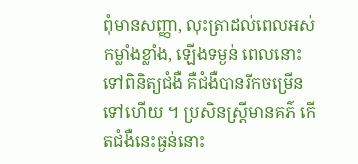ពុំមានសញ្ញា, លុះត្រាដល់ពេលអស់កម្លាំងខ្លាំង, ឡើងទម្ងន់ ពេលនោះទៅពិនិត្យជំងឺ គឺជំងឺបានរីកចម្រើនទៅហើយ ។ ប្រសិនស្ត្រីមានគភ៌ កើតជំងឺនេះធ្ងន់នោះ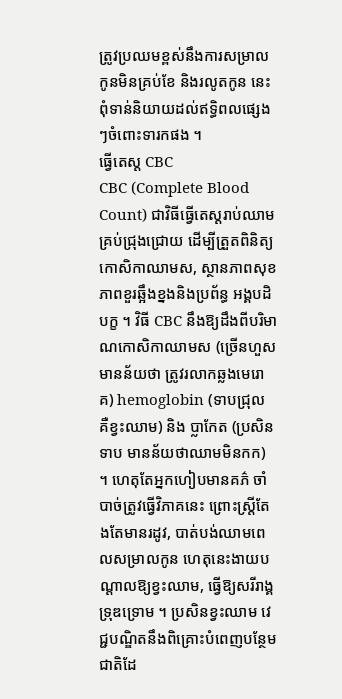ត្រូវប្រឈមខ្ពស់នឹងការសម្រាលកូនមិនគ្រប់ខែ និងរលូតកូន នេះពុំទាន់និយាយដល់ឥទ្ធិពលផ្សេងៗចំពោះទារកផង ។
ធ្វើតេស្ត CBC
CBC (Complete Blood Count) ជាវិធីធ្វើតេស្តរាប់ឈាមគ្រប់ជ្រុងជ្រោយ ដើម្បីត្រួតពិនិត្យកោសិកាឈាមស, ស្ថានភាពសុខភាពខួរឆ្អឹងខ្នងនិងប្រព័ន្ធ អង្គបដិបក្ខ ។ វិធី CBC នឹងឱ្យដឹងពីបរិមាណកោសិកាឈាមស (ច្រើនហួស មានន័យថា ត្រូវរលាកឆ្លងមេរោគ) hemoglobin (ទាបជ្រុល គឺខ្វះឈាម) និង ប្លាកែត (ប្រសិនទាប មានន័យថាឈាមមិនកក) ។ ហេតុតែអ្នកហៀបមានគភ៌ ចាំបាច់ត្រូវធ្វើវិភាគនេះ ព្រោះស្ត្រីតែងតែមានរដូវ, បាត់បង់ឈាមពេលសម្រាលកូន ហេតុនេះងាយបណ្តាលឱ្យខ្វះឈាម, ធ្វើឱ្យសរីរាង្គទ្រុឌទ្រោម ។ ប្រសិនខ្វះឈាម វេជ្ជបណ្ឌិតនឹងពិគ្រោះបំពេញបន្ថែមជាតិដែ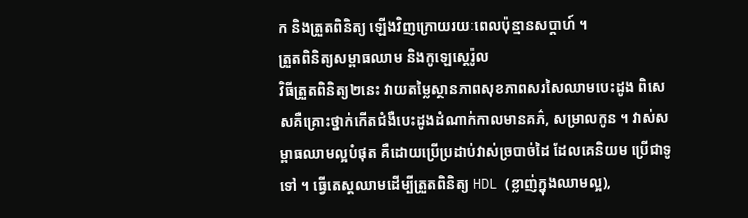ក និងត្រួតពិនិត្យ ឡើងវិញក្រោយរយៈពេលប៉ុន្មានសប្តាហ៍ ។
ត្រួតពិនិត្យសម្ពាធឈាម និងកូឡេស្តេរ៉ូល
វិធីត្រួតពិនិត្យ២នេះ វាយតម្លៃស្ថានភាពសុខភាពសរសៃឈាមបេះដូង ពិសេសគឺគ្រោះថ្នាក់កើតជំងឺបេះដូងដំណាក់កាលមានគភ៌, សម្រាលកូន ។ វាស់សម្ពាធឈាមល្អបំផុត គឺដោយប្រើប្រដាប់វាស់ច្របាច់ដៃ ដែលគេនិយម ប្រើជាទូទៅ ។ ធ្វើតេស្តឈាមដើម្បីត្រួតពិនិត្យ HDL (ខ្លាញ់ក្នុងឈាមល្អ),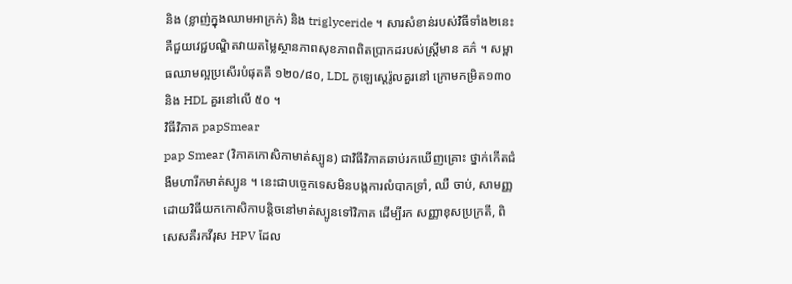និង (ខ្លាញ់ក្នុងឈាមអាក្រក់) និង triglyceride ។ សារសំខាន់របស់វិធីទាំង២នេះ គឺជួយវេជ្ជបណ្ឌិតវាយតម្លៃស្ថានភាពសុខភាពពិតប្រាកដរបស់ស្ត្រីមាន គភ៌ ។ សម្ពាធឈាមល្អប្រសើរបំផុតគឺ ១២០/៨០, LDL កូឡេស្តេរ៉ូលគួរនៅ ក្រោមកម្រិត១៣០ និង HDL គួរនៅលើ ៥០ ។
វិធីវិភាគ papSmear
pap Smear (វិភាគកោសិកាមាត់ស្បូន) ជាវិធីវិភាគឆាប់រកឃើញគ្រោះ ថ្នាក់កើតជំងឺមហារីកមាត់ស្បូន ។ នេះជាបច្ចេកទេសមិនបង្កការលំបាកទ្រាំ, ឈឺ ចាប់, សាមញ្ញ ដោយវិធីយកកោសិកាបន្តិចនៅមាត់ស្បូនទៅវិភាគ ដើម្បីរក សញ្ញាខុសប្រក្រតី, ពិសេសគឺរកវីរុស HPV ដែល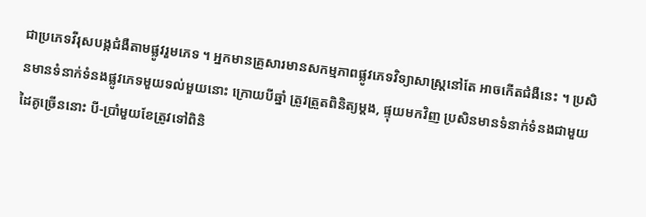ជាប្រភេទវីរុសបង្កជំងឺតាមផ្លូវរួមភេទ ។ អ្នកមានគ្រួសារមានសកម្មភាពផ្លូវភេទវិទ្យាសាស្ត្រនៅតែ អាចកើតជំងឺនេះ ។ ប្រសិនមានទំនាក់ទំនងផ្លូវភេទមួយទល់មួយនោះ ក្រោយបីឆ្នាំ ត្រូវត្រួតពិនិត្យម្តង, ផ្ទុយមកវិញ ប្រសិនមានទំនាក់ទំនងជាមួយដៃគូច្រើននោះ បី-ប្រាំមួយខែត្រូវទៅពិនិ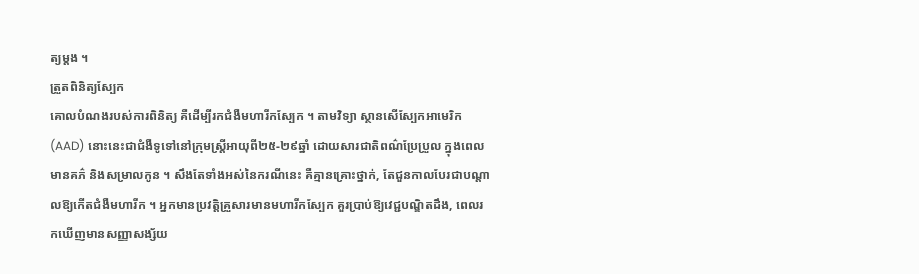ត្យម្តង ។
ត្រួតពិនិត្យស្បែក
គោលបំណងរបស់ការពិនិត្យ គឺដើម្បីរកជំងឺមហារីកស្បែក ។ តាមវិទ្យា ស្ថានសើស្បែកអាមេរិក (AAD) នោះនេះជាជំងឺទូទៅនៅក្រុមស្ត្រីអាយុពី២៥-២៩ឆ្នាំ ដោយសារជាតិពណ៌ប្រែប្រួល ក្នុងពេលមានគភ៌ និងសម្រាលកូន ។ សឹងតែទាំងអស់នៃករណីនេះ គឺគ្មានគ្រោះថ្នាក់, តែជួនកាលបែរជាបណ្តាលឱ្យកើតជំងឺមហារីក ។ អ្នកមានប្រវត្តិគ្រួសារមានមហារីកស្បែក គួរប្រាប់ឱ្យវេជ្ជបណ្ឌិតដឹង, ពេលរកឃើញមានសញ្ញាសង្ស័យ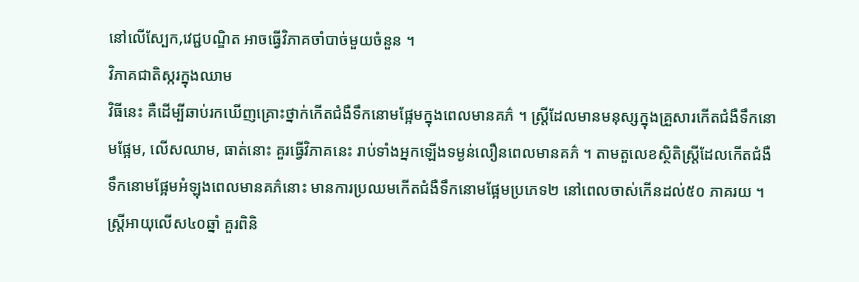នៅលើស្បែក,វេជ្ជបណ្ឌិត អាចធ្វើវិភាគចាំបាច់មួយចំនួន ។
វិភាគជាតិស្ករក្នុងឈាម
វិធីនេះ គឺដើម្បីឆាប់រកឃើញគ្រោះថ្នាក់កើតជំងឺទឹកនោមផ្អែមក្នុងពេលមានគភ៌ ។ ស្ត្រីដែលមានមនុស្សក្នុងគ្រួសារកើតជំងឺទឹកនោមផ្អែម, លើសឈាម, ធាត់នោះ គួរធ្វើវិភាគនេះ រាប់ទាំងអ្នកឡើងទម្ងន់លឿនពេលមានគភ៌ ។ តាមតួលេខស្ថិតិស្ត្រីដែលកើតជំងឺទឹកនោមផ្អែមអំឡុងពេលមានគភ៌នោះ មានការប្រឈមកើតជំងឺទឹកនោមផ្អែមប្រភេទ២ នៅពេលចាស់កើនដល់៥០ ភាគរយ ។ ស្ត្រីអាយុលើស៤០ឆ្នាំ គួរពិនិ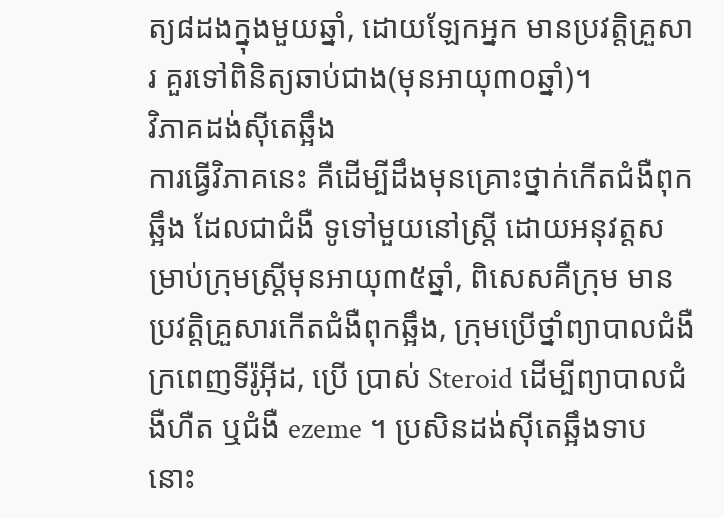ត្យ៨ដងក្នុងមួយឆ្នាំ, ដោយឡែកអ្នក មានប្រវត្តិគ្រួសារ គួរទៅពិនិត្យឆាប់ជាង(មុនអាយុ៣០ឆ្នាំ)។
វិភាគដង់ស៊ីតេឆ្អឹង
ការធ្វើវិភាគនេះ គឺដើម្បីដឹងមុនគ្រោះថ្នាក់កើតជំងឺពុកឆ្អឹង ដែលជាជំងឺ ទូទៅមួយនៅស្ត្រី ដោយអនុវត្តសម្រាប់ក្រុមស្ត្រីមុនអាយុ៣៥ឆ្នាំ, ពិសេសគឺក្រុម មានប្រវត្តិគ្រួសារកើតជំងឺពុកឆ្អឹង, ក្រុមប្រើថ្នាំព្យាបាលជំងឺក្រពេញទីរ៉ូអ៊ីដ, ប្រើ ប្រាស់ Steroid ដើម្បីព្យាបាលជំងឺហឺត ឬជំងឺ ezeme ។ ប្រសិនដង់ស៊ីតេឆ្អឹងទាប នោះ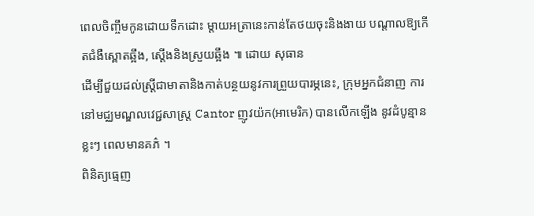ពេលចិញ្ចឹមកូនដោយទឹកដោះ ម្តាយអត្រានេះកាន់តែថយចុះនិងងាយ បណ្តាលឱ្យកើតជំងឺស្ពោតឆ្អឹង, ស្តើងនិងស្រួយឆ្អឹង ៕ ដោយ សុធាន
ដើម្បីជួយដល់ស្ត្រីជាមាតានិងកាត់បន្ថយនូវការព្រួយបារម្ភនេះ, ក្រុមអ្នកជំនាញ ការនៅមជ្ឈមណ្ឌលវេជ្ជសាស្ត្រ Cantor ញូវយ៉ក(អាមេរិក) បានលើកឡើង នូវដំបូន្មានខ្លះៗ ពេលមានគភ៌ ។
ពិនិត្យធ្មេញ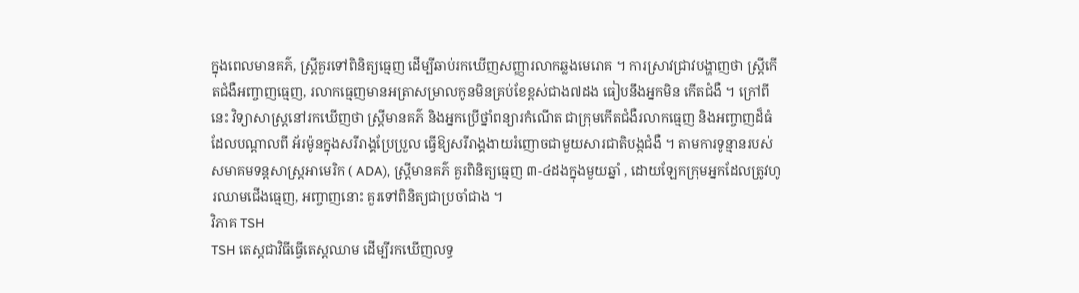ក្នុងពេលមានគភ៌, ស្ត្រីគួរទៅពិនិត្យធ្មេញ ដើម្បីឆាប់រកឃើញសញ្ញារលាកឆ្លងមេរោគ ។ ការស្រាវជ្រាវបង្ហាញថា ស្ត្រីកើតជំងឺអញ្ចាញធ្មេញ, រលាកធ្មេញមានអត្រាសម្រាលកូនមិនគ្រប់ខែខ្ពស់ជាង៧ដង ធៀបនឹងអ្នកមិន កើតជំងឺ ។ ក្រៅពីនេះ វិទ្យាសាស្ត្រនៅរកឃើញថា ស្ត្រីមានគភ៌ និងអ្នកប្រើថ្នាំពន្យារកំណើត ជាក្រុមកើតជំងឺរលាកធ្មេញ និងអញ្ចាញដ៏ធំ ដែលបណ្តាលពី អ័រម៉ូនក្នុងសរីរាង្គប្រែប្រួល ធ្វើឱ្យសរីរាង្គងាយរំញោចជាមួយសារជាតិបង្កជំងឺ ។ តាមការទូន្មានរបស់សមាគមទន្តសាស្ត្រអាមេរិក ( ADA), ស្ត្រីមានគភ៌ គួរពិនិត្យធ្មេញ ៣-៤ដងក្នុងមួយឆ្នាំ , ដោយឡែកក្រុមអ្នកដែលត្រូវហូរឈាមជើងធ្មេញ, អញ្ចាញនោះ គួរទៅពិនិត្យជាប្រចាំជាង ។
វិភាគ TSH
TSH តេស្តជាវិធីធ្វើតេស្តឈាម ដើម្បីរកឃើញលទ្ធ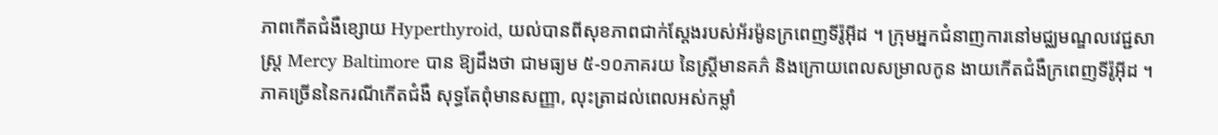ភាពកើតជំងឺខ្សោយ Hyperthyroid, យល់បានពីសុខភាពជាក់ស្តែងរបស់អ័រម៉ូនក្រពេញទីរ៉ូអ៊ីដ ។ ក្រុមអ្នកជំនាញការនៅមជ្ឈមណ្ឌលវេជ្ជសាស្ត្រ Mercy Baltimore បាន ឱ្យដឹងថា ជាមធ្យម ៥-១០ភាគរយ នៃស្ត្រីមានគភ៌ និងក្រោយពេលសម្រាលកូន ងាយកើតជំងឺក្រពេញទីរ៉ូអ៊ីដ ។ ភាគច្រើននៃករណីកើតជំងឺ សុទ្ធតែពុំមានសញ្ញា, លុះត្រាដល់ពេលអស់កម្លាំ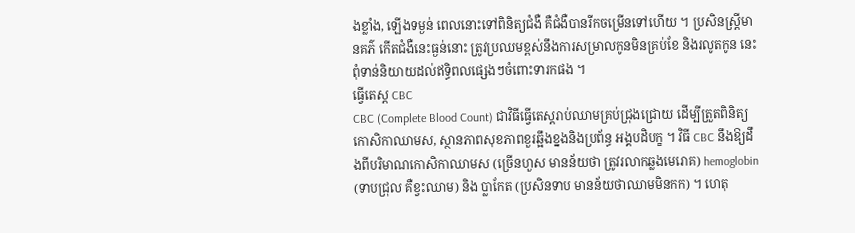ងខ្លាំង, ឡើងទម្ងន់ ពេលនោះទៅពិនិត្យជំងឺ គឺជំងឺបានរីកចម្រើនទៅហើយ ។ ប្រសិនស្ត្រីមានគភ៌ កើតជំងឺនេះធ្ងន់នោះ ត្រូវប្រឈមខ្ពស់នឹងការសម្រាលកូនមិនគ្រប់ខែ និងរលូតកូន នេះពុំទាន់និយាយដល់ឥទ្ធិពលផ្សេងៗចំពោះទារកផង ។
ធ្វើតេស្ត CBC
CBC (Complete Blood Count) ជាវិធីធ្វើតេស្តរាប់ឈាមគ្រប់ជ្រុងជ្រោយ ដើម្បីត្រួតពិនិត្យកោសិកាឈាមស, ស្ថានភាពសុខភាពខួរឆ្អឹងខ្នងនិងប្រព័ន្ធ អង្គបដិបក្ខ ។ វិធី CBC នឹងឱ្យដឹងពីបរិមាណកោសិកាឈាមស (ច្រើនហួស មានន័យថា ត្រូវរលាកឆ្លងមេរោគ) hemoglobin (ទាបជ្រុល គឺខ្វះឈាម) និង ប្លាកែត (ប្រសិនទាប មានន័យថាឈាមមិនកក) ។ ហេតុ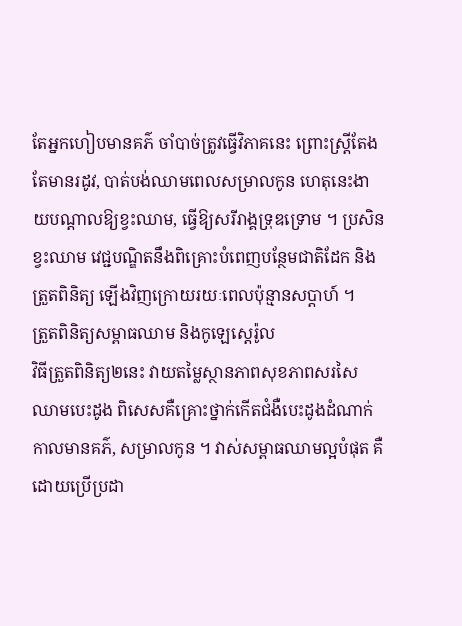តែអ្នកហៀបមានគភ៌ ចាំបាច់ត្រូវធ្វើវិភាគនេះ ព្រោះស្ត្រីតែងតែមានរដូវ, បាត់បង់ឈាមពេលសម្រាលកូន ហេតុនេះងាយបណ្តាលឱ្យខ្វះឈាម, ធ្វើឱ្យសរីរាង្គទ្រុឌទ្រោម ។ ប្រសិនខ្វះឈាម វេជ្ជបណ្ឌិតនឹងពិគ្រោះបំពេញបន្ថែមជាតិដែក និងត្រួតពិនិត្យ ឡើងវិញក្រោយរយៈពេលប៉ុន្មានសប្តាហ៍ ។
ត្រួតពិនិត្យសម្ពាធឈាម និងកូឡេស្តេរ៉ូល
វិធីត្រួតពិនិត្យ២នេះ វាយតម្លៃស្ថានភាពសុខភាពសរសៃឈាមបេះដូង ពិសេសគឺគ្រោះថ្នាក់កើតជំងឺបេះដូងដំណាក់កាលមានគភ៌, សម្រាលកូន ។ វាស់សម្ពាធឈាមល្អបំផុត គឺដោយប្រើប្រដា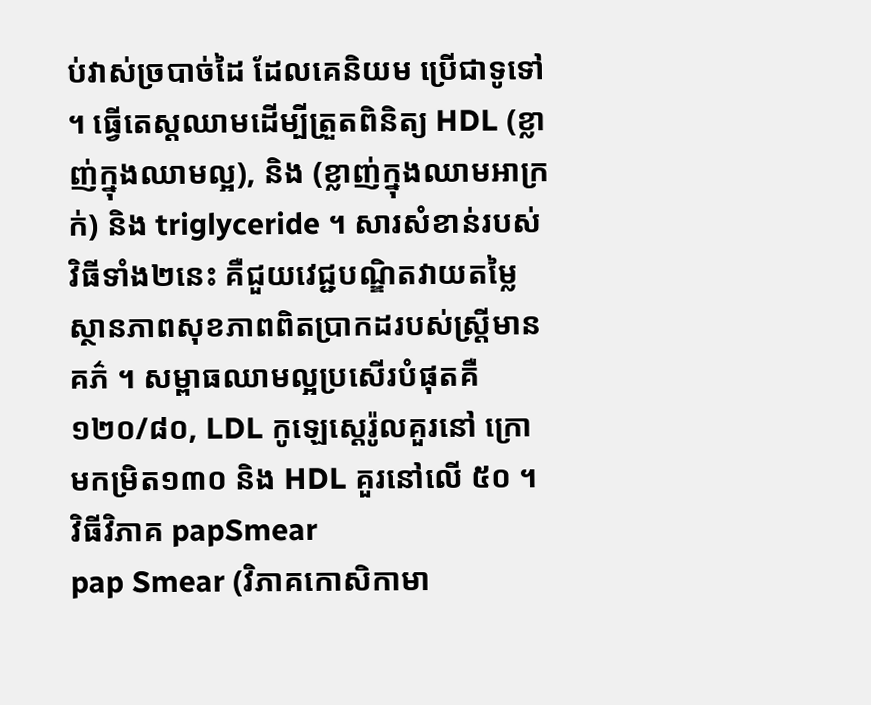ប់វាស់ច្របាច់ដៃ ដែលគេនិយម ប្រើជាទូទៅ ។ ធ្វើតេស្តឈាមដើម្បីត្រួតពិនិត្យ HDL (ខ្លាញ់ក្នុងឈាមល្អ), និង (ខ្លាញ់ក្នុងឈាមអាក្រក់) និង triglyceride ។ សារសំខាន់របស់វិធីទាំង២នេះ គឺជួយវេជ្ជបណ្ឌិតវាយតម្លៃស្ថានភាពសុខភាពពិតប្រាកដរបស់ស្ត្រីមាន គភ៌ ។ សម្ពាធឈាមល្អប្រសើរបំផុតគឺ ១២០/៨០, LDL កូឡេស្តេរ៉ូលគួរនៅ ក្រោមកម្រិត១៣០ និង HDL គួរនៅលើ ៥០ ។
វិធីវិភាគ papSmear
pap Smear (វិភាគកោសិកាមា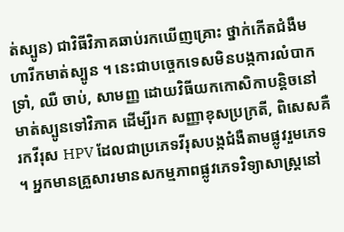ត់ស្បូន) ជាវិធីវិភាគឆាប់រកឃើញគ្រោះ ថ្នាក់កើតជំងឺមហារីកមាត់ស្បូន ។ នេះជាបច្ចេកទេសមិនបង្កការលំបាកទ្រាំ, ឈឺ ចាប់, សាមញ្ញ ដោយវិធីយកកោសិកាបន្តិចនៅមាត់ស្បូនទៅវិភាគ ដើម្បីរក សញ្ញាខុសប្រក្រតី, ពិសេសគឺរកវីរុស HPV ដែលជាប្រភេទវីរុសបង្កជំងឺតាមផ្លូវរួមភេទ ។ អ្នកមានគ្រួសារមានសកម្មភាពផ្លូវភេទវិទ្យាសាស្ត្រនៅ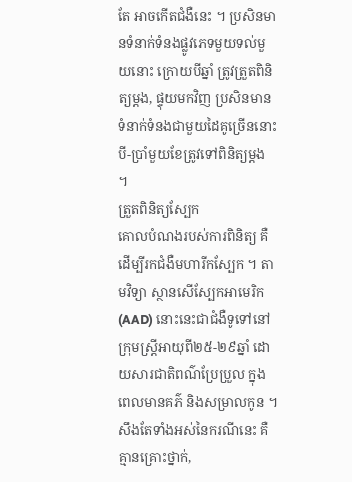តែ អាចកើតជំងឺនេះ ។ ប្រសិនមានទំនាក់ទំនងផ្លូវភេទមួយទល់មួយនោះ ក្រោយបីឆ្នាំ ត្រូវត្រួតពិនិត្យម្តង, ផ្ទុយមកវិញ ប្រសិនមានទំនាក់ទំនងជាមួយដៃគូច្រើននោះ បី-ប្រាំមួយខែត្រូវទៅពិនិត្យម្តង ។
ត្រួតពិនិត្យស្បែក
គោលបំណងរបស់ការពិនិត្យ គឺដើម្បីរកជំងឺមហារីកស្បែក ។ តាមវិទ្យា ស្ថានសើស្បែកអាមេរិក (AAD) នោះនេះជាជំងឺទូទៅនៅក្រុមស្ត្រីអាយុពី២៥-២៩ឆ្នាំ ដោយសារជាតិពណ៌ប្រែប្រួល ក្នុងពេលមានគភ៌ និងសម្រាលកូន ។ សឹងតែទាំងអស់នៃករណីនេះ គឺគ្មានគ្រោះថ្នាក់,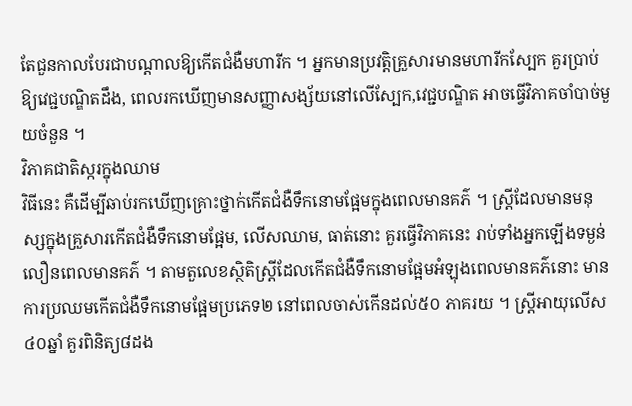តែជួនកាលបែរជាបណ្តាលឱ្យកើតជំងឺមហារីក ។ អ្នកមានប្រវត្តិគ្រួសារមានមហារីកស្បែក គួរប្រាប់ឱ្យវេជ្ជបណ្ឌិតដឹង, ពេលរកឃើញមានសញ្ញាសង្ស័យនៅលើស្បែក,វេជ្ជបណ្ឌិត អាចធ្វើវិភាគចាំបាច់មួយចំនួន ។
វិភាគជាតិស្ករក្នុងឈាម
វិធីនេះ គឺដើម្បីឆាប់រកឃើញគ្រោះថ្នាក់កើតជំងឺទឹកនោមផ្អែមក្នុងពេលមានគភ៌ ។ ស្ត្រីដែលមានមនុស្សក្នុងគ្រួសារកើតជំងឺទឹកនោមផ្អែម, លើសឈាម, ធាត់នោះ គួរធ្វើវិភាគនេះ រាប់ទាំងអ្នកឡើងទម្ងន់លឿនពេលមានគភ៌ ។ តាមតួលេខស្ថិតិស្ត្រីដែលកើតជំងឺទឹកនោមផ្អែមអំឡុងពេលមានគភ៌នោះ មានការប្រឈមកើតជំងឺទឹកនោមផ្អែមប្រភេទ២ នៅពេលចាស់កើនដល់៥០ ភាគរយ ។ ស្ត្រីអាយុលើស៤០ឆ្នាំ គួរពិនិត្យ៨ដង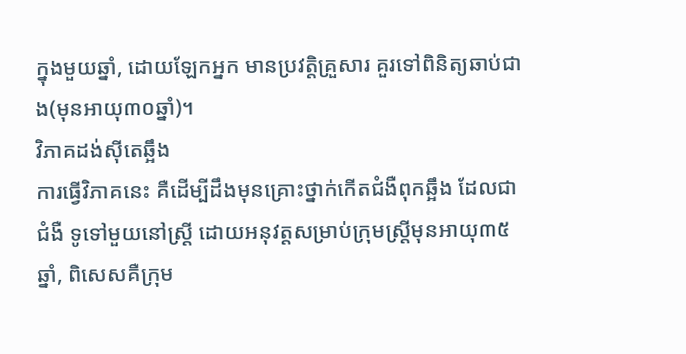ក្នុងមួយឆ្នាំ, ដោយឡែកអ្នក មានប្រវត្តិគ្រួសារ គួរទៅពិនិត្យឆាប់ជាង(មុនអាយុ៣០ឆ្នាំ)។
វិភាគដង់ស៊ីតេឆ្អឹង
ការធ្វើវិភាគនេះ គឺដើម្បីដឹងមុនគ្រោះថ្នាក់កើតជំងឺពុកឆ្អឹង ដែលជាជំងឺ ទូទៅមួយនៅស្ត្រី ដោយអនុវត្តសម្រាប់ក្រុមស្ត្រីមុនអាយុ៣៥ឆ្នាំ, ពិសេសគឺក្រុម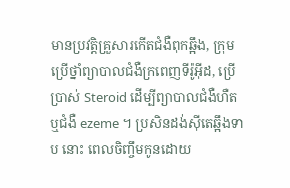មានប្រវត្តិគ្រួសារកើតជំងឺពុកឆ្អឹង, ក្រុមប្រើថ្នាំព្យាបាលជំងឺក្រពេញទីរ៉ូអ៊ីដ, ប្រើ ប្រាស់ Steroid ដើម្បីព្យាបាលជំងឺហឺត ឬជំងឺ ezeme ។ ប្រសិនដង់ស៊ីតេឆ្អឹងទាប នោះ ពេលចិញ្ចឹមកូនដោយ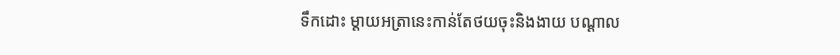ទឹកដោះ ម្តាយអត្រានេះកាន់តែថយចុះនិងងាយ បណ្តាល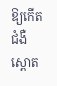ឱ្យកើតជំងឺស្ពោត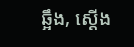ឆ្អឹង, ស្តើង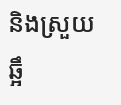និងស្រួយឆ្អឹ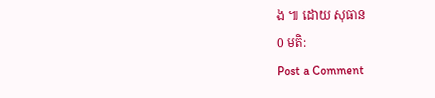ង ៕ ដោយ សុធាន
0 មតិ:
Post a Comment